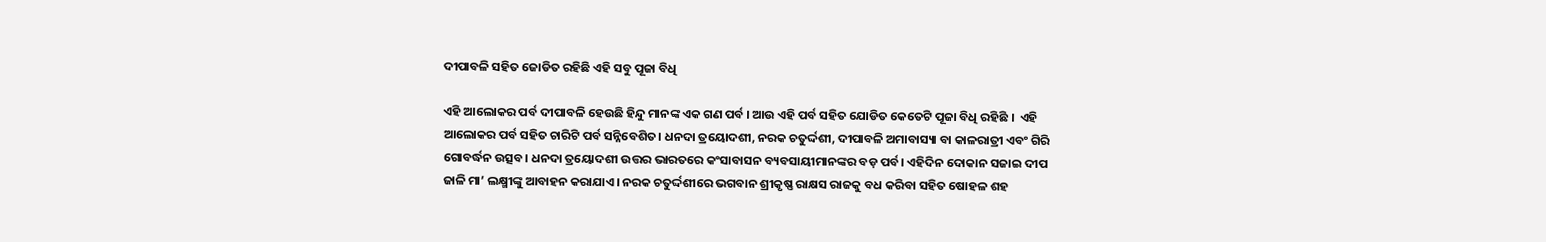ଦୀପାବଳି ସହିତ ଜୋଡିତ ରହିଛି ଏହି ସବୁ ପୂଜା ବିଧି

ଏହି ଆଲୋକର ପର୍ବ ଦୀପାବଳି ହେଉଛି ହିନ୍ଦୁ ମାନଙ୍କ ଏକ ଗଣ ପର୍ବ । ଆଉ ଏହି ପର୍ବ ସହିତ ଯୋଡିତ କେତେଟି ପୂଜା ବିଧି ରହିଛି ।  ଏହି ଆଲୋକର ପର୍ବ ସହିତ ଚାରିଟି ପର୍ବ ସନ୍ନିବେଶିତ। ଧନଦା ତ୍ରୟୋଦଶୀ, ନରକ ଚତୁର୍ଦ୍ଦଶୀ, ଦୀପାବଳି ଅମାବାସ୍ୟା ବା କାଳରାତ୍ରୀ ଏବଂ ଗିରି ଗୋବର୍ଦ୍ଧନ ଉତ୍ସବ। ଧନଦା ତ୍ରୟୋଦଶୀ ଉତ୍ତର ଭାରତରେ କଂସାବାସନ ବ୍ୟବସାୟୀମାନଙ୍କର ବଡ଼ ପର୍ବ। ଏହିଦିନ ଦୋକାନ ସଜାଇ ଦୀପ ଜାଳି ମା’ ଲକ୍ଷ୍ମୀଙ୍କୁ ଆବାହନ କରାଯାଏ। ନରକ ଚତୁର୍ଦ୍ଦଶୀରେ ଭଗବାନ ଶ୍ରୀକୃଷ୍ଣ ରାକ୍ଷସ ରାଜକୁ ବଧ କରିବା ସହିତ ଷୋହଳ ଶହ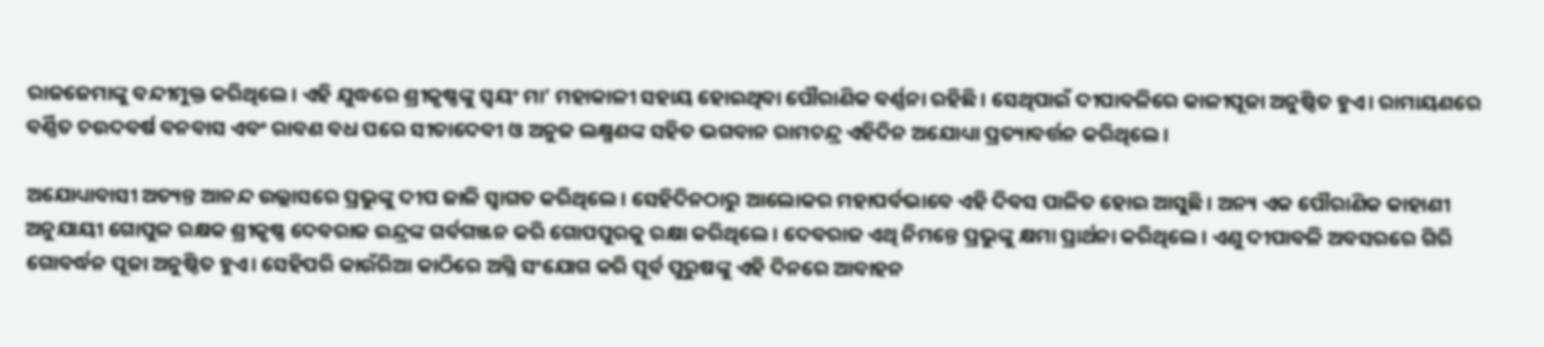ରାଜଜେମାଙ୍କୁ ବନ୍ଦୀମୁକ୍ତ କରିଥିଲେ। ଏହି ଯୁଦ୍ଧରେ ଶ୍ରୀକୃଷ୍ଣଙ୍କୁ ସ୍ୱୟଂ ମା’ ମହାକାଳୀ ସହାୟ ହୋଇଥିବା ପୌରାଣିକ ବର୍ଣ୍ଣନା ରହିଛି। ସେଥିପାଇଁ ଦୀପାବଳିରେ କାଳୀପୂଜା ଅନୁଷ୍ଠିତ ହୁଏ। ରାମାୟଣରେ ବର୍ଣ୍ଣିତ ଚଉଦବର୍ଷ ବନବାସ ଏବଂ ରାବଣ ବଧ ପରେ ସୀତାଦେବୀ ଓ ଅନୁଜ ଲକ୍ଷ୍ମଣଙ୍କ ସହିତ ଭଗବାନ ରାମଚନ୍ଦ୍ର ଏହିଦିନ ଅଯୋଧ୍ୟା ପ୍ରତ୍ୟାବର୍ତ୍ତନ କରିଥିଲେ।

ଅଯୋଧ୍ୟାବାସୀ ଅତ୍ୟନ୍ତ ଆନନ୍ଦ ଉଲ୍ଲାସରେ ପ୍ରଭୁଙ୍କୁ ଦୀପ ଜାଳି ସ୍ୱାଗତ କରିଥିଲେ। ସେହିଦିନଠାରୁ ଆଲୋକର ମହାପର୍ବଭାବେ ଏହି ଦିବସ ପାଳିତ ହୋଇ ଆସୁଛି। ଅନ୍ୟ ଏକ ପୌରାଣିକ କାହାଣୀ ଅନୁଯାୟୀ ଗୋପୁଳ ରକ୍ଷକ ଶ୍ରୀକୃଷ୍ଣ ଦେବରାଜ ଇନ୍ଦ୍ରଙ୍କ ଗର୍ବଗଞ୍ଜନ କରି ଗୋପପୁରକୁ ରକ୍ଷା କରିଥିଲେ। ଦେବରାଜ ଏଥି ନିମନ୍ତେ ପ୍ରଭୁଙ୍କୁ କ୍ଷମା ପ୍ରାର୍ଥନା କରିଥିଲେ। ଏଣୁ ଦୀପାବଳି ଅବସରରେ ଗିରି ଗୋବର୍ଦ୍ଧନ ପୂଜା ଅନୁଷ୍ଠିତ ହୁଏ। ସେହିପରି କାଉଁରିଆ କାଠିରେ ଅଗ୍ନି ସଂଯୋଗ କରି ପୂର୍ବ ପୁରୁଷଙ୍କୁ ଏହି ଦିନରେ ଆବାହନ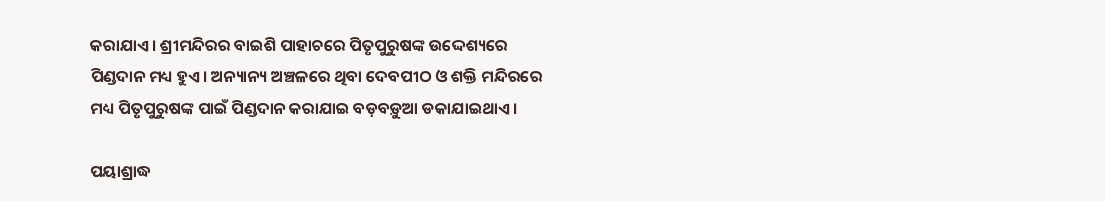କରାଯାଏ। ଶ୍ରୀମନ୍ଦିରର ବାଇଶି ପାହାଚରେ ପିତୃପୁରୁଷଙ୍କ ଉଦ୍ଦେଶ୍ୟରେ ପିଣ୍ଡଦାନ ମଧ୍ୟ ହୁଏ। ଅନ୍ୟାନ୍ୟ ଅଞ୍ଚଳରେ ଥିବା ଦେବପୀଠ ଓ ଶକ୍ତି ମନ୍ଦିରରେ ମଧ୍ୟ ପିତୃପୁରୁଷଙ୍କ ପାଇଁ ପିଣ୍ଡଦାନ କରାଯାଇ ବଡ଼ବଡ଼ୁଆ ଡକାଯାଇଥାଏ।

ପୟାଶ୍ରାଦ୍ଧ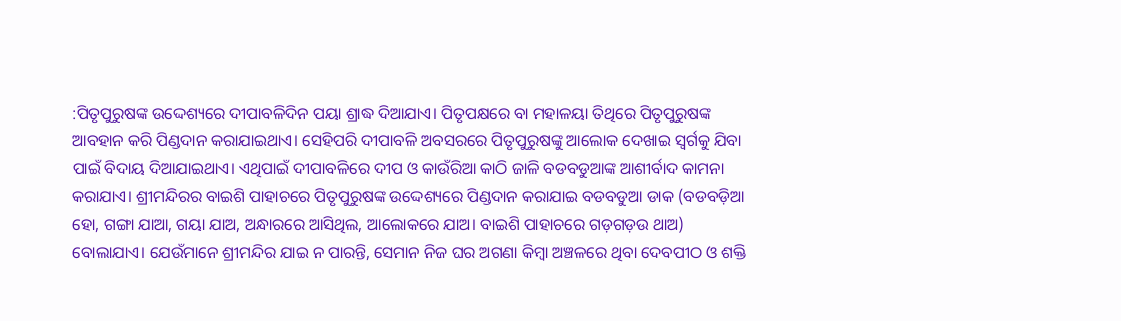:ପିତୃପୁରୁଷଙ୍କ ଉଦ୍ଦେଶ୍ୟରେ ଦୀପାବଳିଦିନ ପୟା ଶ୍ରାଦ୍ଧ ଦିଆଯାଏ। ପିତୃପକ୍ଷରେ ବା ମହାଳୟା ତିଥିରେ ପିତୃପୁରୁଷଙ୍କ ଆବହାନ କରି ପିଣ୍ଡଦାନ କରାଯାଇଥାଏ। ସେହିପରି ଦୀପାବଳି ଅବସରରେ ପିତୃପୁରୁଷଙ୍କୁ ଆଲୋକ ଦେଖାଇ ସ୍ୱର୍ଗକୁ ଯିବା ପାଇଁ ବିଦାୟ ଦିଆଯାଇଥାଏ। ଏଥିପାଇଁ ଦୀପାବଳିରେ ଦୀପ ଓ କାଉଁରିଆ କାଠି ଜାଳି ବଡବଡୁଆଙ୍କ ଆଶୀର୍ବାଦ କାମନା କରାଯାଏ। ଶ୍ରୀମନ୍ଦିରର ବାଇଶି ପାହାଚରେ ପିତୃପୁରୁଷଙ୍କ ଉଦ୍ଦେଶ୍ୟରେ ପିଣ୍ଡଦାନ କରାଯାଇ ବଡବଡୁଆ ଡାକ (ବଡବଡ଼ିଆ ହୋ, ଗଙ୍ଗା ଯାଆ, ଗୟା ଯାଅ, ଅନ୍ଧାରରେ ଆସିଥିଲ, ଆଲୋକରେ ଯାଅ। ବାଇଶି ପାହାଚରେ ଗଡ଼ଗଡ଼ଉ ଥାଅ) ବୋଲାଯାଏ। ଯେଉଁମାନେ ଶ୍ରୀମନ୍ଦିର ଯାଇ ନ ପାରନ୍ତି, ସେମାନ ନିଜ ଘର ଅଗଣା କିମ୍ବା ଅଞ୍ଚଳରେ ଥିବା ଦେବପୀଠ ଓ ଶକ୍ତି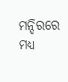ମନ୍ଦିରରେ ମଧ୍ୟ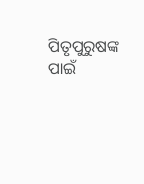ପିତୃପୁରୁଷଙ୍କ ପାଇଁ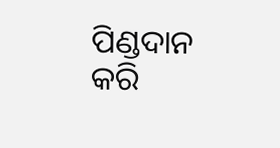ପିଣ୍ଡଦାନ କରି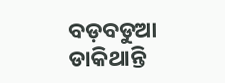ବଡ଼ବଡୁଆ ଡାକିଥାନ୍ତି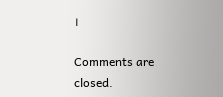।

Comments are closed.